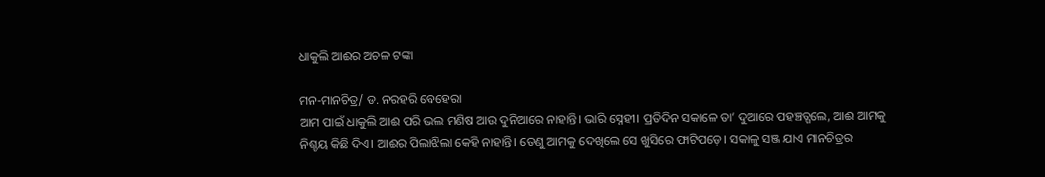ଧାକୁଲି ଆଈର ଅଚଳ ଟଙ୍କା

ମନ-ମାନଚିତ୍ର/ ଡ. ନରହରି ବେହେରା
ଆମ ପାଇଁ ଧାକୁଲି ଆଈ ପରି ଭଲ ମଣିଷ ଆଉ ଦୁନିଆରେ ନାହାନ୍ତି। ଭାରି ସ୍ନେହୀ। ପ୍ରତିଦିନ ସକାଳେ ତା’ ଦୁଆରେ ପହଞ୍ଚତ୍ଗଲେ, ଆଈ ଆମକୁ ନିଶ୍ଚୟ କିଛି ଦିଏ। ଆଈର ପିଲାଝିଲା କେହି ନାହାନ୍ତି। ତେଣୁ ଆମକୁ ଦେଖିଲେ ସେ ଖୁସିରେ ଫାଟିପଡ଼େ। ସକାଳୁ ସଞ୍ଜ ଯାଏ ମାନଚିତ୍ରର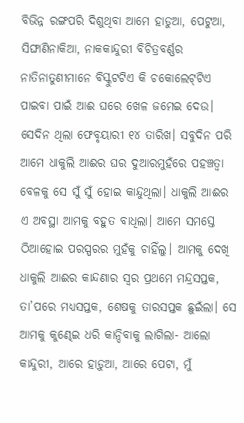ବିଭିନ୍ନ ରଙ୍ଗପରି ଦିଶୁଥିବା ଆମେ ହାଡୁଆ, ପେଟୁଆ, ସିଙ୍ଘାଣିନାକିଆ, ନାକକାନ୍ଦୁରୀ ବିଚିତ୍ରବର୍ଣ୍ଣର ନାତିନାତୁଣୀମାନେ ବିସ୍କୁଟଟିଏ କି ଚକୋଲେଟ୍‌ଟିଏ ପାଇବା ପାଇଁ ଆଈ ଘରେ ଖେଳ ଜମେଇ ଦେଉ। ସେଦିନ ଥିଲା ଫେବୃୟାରୀ ୧୪ ତାରିଖ। ସବୁଦିନ ପରି ଆମେ ଧାକୁଲି ଆଈର ଘର ଦୁଆରମୁହଁରେ ପହଞ୍ଚତ୍ବା ବେଳକୁ ସେ ସୁଁ ସୁଁ ହୋଇ କାନ୍ଦୁଥିଲା। ଧାକୁଲି ଆଈର ଏ ଅବସ୍ଥା ଆମକୁ ବହୁତ ବାଧିଲା। ଆମେ ସମସ୍ତେ ଠିଆହୋଇ ପରସ୍ପରର ମୁହଁକୁ ଚାହିଁଲୁ। ଆମକୁ ଦେଖି ଧାକୁଲି ଆଈର କାନ୍ଦଣାର ସ୍ବର ପ୍ରଥମେ ମନ୍ଦ୍ରସପ୍ତକ, ତା’ପରେ ମଧ୍ୟସପ୍ତକ, ଶେଷକୁ ତାରସପ୍ତକ ଛୁଇଁଲା। ସେ ଆମକୁ କୁଣ୍ଢେଇ ଧରି କାନ୍ଦିବାକୁ ଲାଗିଲା- ଆଲୋ କାନ୍ଦୁରୀ, ଆରେ ହାଡ଼ୁଆ, ଆରେ ପେଟା, ମୁଁ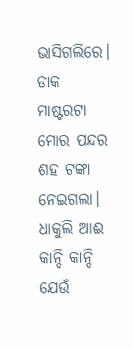ଭାସିଗଲିରେ। ଡାକ ମାଷ୍ଟରଟା ମୋର ପନ୍ଦର ଶହ ଟଙ୍କା ନେଇଗଲା।
ଧାକୁଲି ଆଈ କାନ୍ଦି କାନ୍ଦି ଯେଉଁ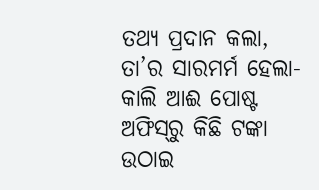ତଥ୍ୟ ପ୍ରଦାନ କଲା, ତା’ର ସାରମର୍ମ ହେଲା- କାଲି ଆଈ ପୋଷ୍ଟ ଅଫିସ୍‌ରୁ କିଛି ଟଙ୍କା ଉଠାଇ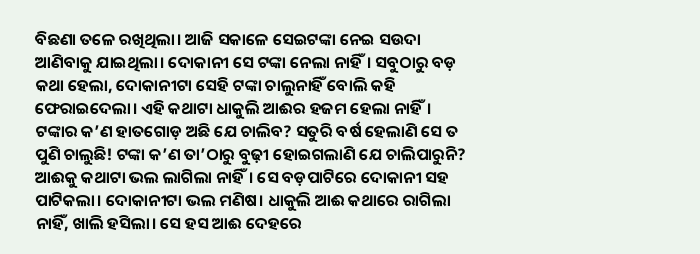ବିଛଣା ତଳେ ରଖିଥିଲା। ଆଜି ସକାଳେ ସେଇଟଙ୍କା ନେଇ ସଉଦା ଆଣିବାକୁ ଯାଇଥିଲା। ଦୋକାନୀ ସେ ଟଙ୍କା ନେଲା ନାହିଁ। ସବୁଠାରୁ ବଡ଼ କଥା ହେଲା, ଦୋକାନୀଟା ସେହି ଟଙ୍କା ଚାଲୁନାହିଁ ବୋଲି କହି ଫେରାଇଦେଲା। ଏହି କଥାଟା ଧାକୁଲି ଆଈର ହଜମ ହେଲା ନାହିଁ। ଟଙ୍କାର କ’ଣ ହାତଗୋଡ଼ ଅଛି ଯେ ଚାଲିବ? ସତୁରି ବର୍ଷ ହେଲାଣି ସେ ତ ପୁଣି ଚାଲୁଛି! ଟଙ୍କା କ’ଣ ତା’ଠାରୁ ବୁଢ଼ୀ ହୋଇଗଲାଣି ଯେ ଚାଲିପାରୁନି? ଆଈକୁ କଥାଟା ଭଲ ଲାଗିଲା ନାହିଁ। ସେ ବଡ଼ପାଟିରେ ଦୋକାନୀ ସହ ପାଟିକଲା। ଦୋକାନୀଟା ଭଲ ମଣିଷ। ଧାକୁଲି ଆଈ କଥାରେ ରାଗିଲା ନାହିଁ, ଖାଲି ହସିଲା। ସେ ହସ ଆଈ ଦେହରେ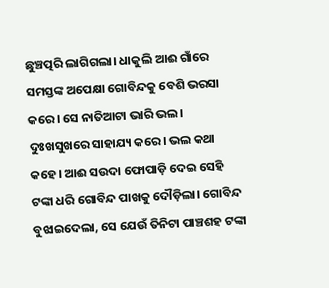ଛୁଞ୍ଚତ୍ପରି ଲାଗିଗଲା। ଧାକୁଲି ଆଈ ଗାଁରେ ସମସ୍ତଙ୍କ ଅପେକ୍ଷା ଗୋବିନ୍ଦକୁ ବେଶି ଭରସା କରେ। ସେ ନାତିଆଟା ଭାରି ଭଲ। ଦୁଃଖସୁଖରେ ସାହାଯ୍ୟ କରେ। ଭଲ କଥା କହେ। ଆଈ ସଉଦା ଫୋପାଡ଼ି ଦେଇ ସେହି ଟଙ୍କା ଧରି ଗୋବିନ୍ଦ ପାଖକୁ ଦୌଡ଼ିଲା। ଗୋବିନ୍ଦ ବୁଝାଇଦେଲା, ସେ ଯେଉଁ ତିନିଟା ପାଞ୍ଚଶହ ଟଙ୍କା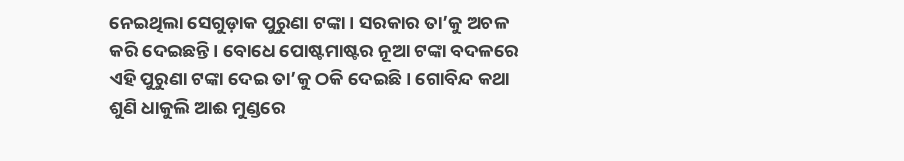ନେଇଥିଲା ସେଗୁଡ଼ାକ ପୁରୁଣା ଟଙ୍କା। ସରକାର ତା’କୁ ଅଚଳ କରି ଦେଇଛନ୍ତି। ବୋଧେ ପୋଷ୍ଟମାଷ୍ଟର ନୂଆ ଟଙ୍କା ବଦଳରେ ଏହି ପୁରୁଣା ଟଙ୍କା ଦେଇ ତା’କୁ ଠକି ଦେଇଛି। ଗୋବିନ୍ଦ କଥା ଶୁଣି ଧାକୁଲି ଆଈ ମୁଣ୍ଡରେ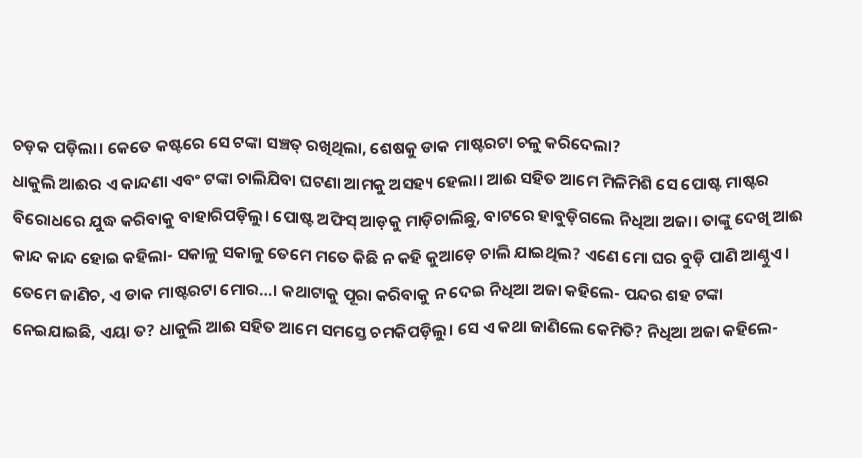ଚଡ଼କ ପଡ଼ିଲା। କେତେ କଷ୍ଟରେ ସେ ଟଙ୍କା ସଞ୍ଚତ୍ ରଖିଥିଲା, ଶେଷକୁ ଡାକ ମାଷ୍ଟରଟା ଚଳୁ କରିଦେଲା?
ଧାକୁଲି ଆଈର ଏ କାନ୍ଦଣା ଏବଂ ଟଙ୍କା ଚାଲିଯିବା ଘଟଣା ଆମକୁ ଅସହ୍ୟ ହେଲା। ଆଈ ସହିତ ଆମେ ମିଳିମିଶି ସେ ପୋଷ୍ଟ ମାଷ୍ଟର ବିରୋଧରେ ଯୁଦ୍ଧ କରିବାକୁ ବାହାରିପଡ଼ିଲୁ। ପୋଷ୍ଟ ଅଫିସ୍‌ ଆଡ଼କୁ ମାଡ଼ିଚାଲିଛୁ, ବାଟରେ ହାବୁଡ଼ିଗଲେ ନିଧିଆ ଅଜା। ତାଙ୍କୁ ଦେଖି ଆଈ କାନ୍ଦ କାନ୍ଦ ହୋଇ କହିଲା- ସକାଳୁ ସକାଳୁ ତେମେ ମତେ କିଛି ନ କହି କୁଆଡ଼େ ଚାଲି ଯାଇଥିଲ? ଏଣେ ମୋ ଘର ବୁଡ଼ି ପାଣି ଆଣ୍ଠୁଏ। ତେମେ ଜାଣିଚ, ଏ ଡାକ ମାଷ୍ଟରଟା ମୋର…। କଥାଟାକୁ ପୂରା କରିବାକୁ ନ ଦେଇ ନିଧିଆ ଅଜା କହିଲେ- ପନ୍ଦର ଶହ ଟଙ୍କା ନେଇଯାଇଛି, ଏୟା ତ? ଧାକୁଲି ଆଈ ସହିତ ଆମେ ସମସ୍ତେ ଚମକିପଡ଼ିଲୁ। ସେ ଏ କଥା ଜାଣିଲେ କେମିତି? ନିଧିଆ ଅଜା କହିଲେ-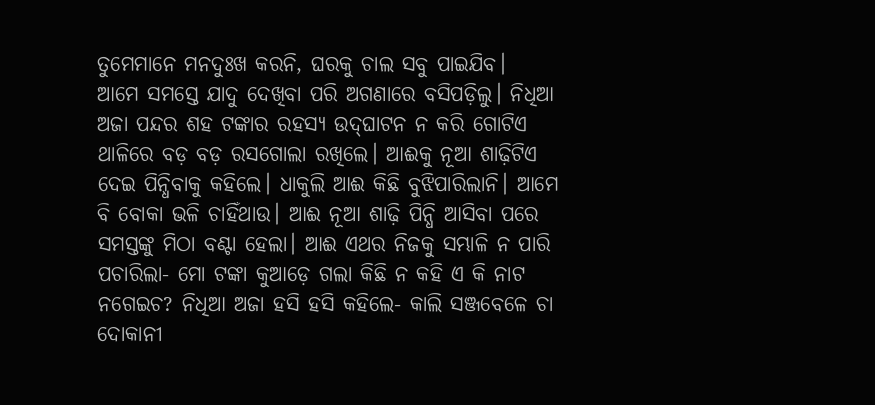ତୁମେମାନେ ମନଦୁଃଖ କରନି, ଘରକୁ ଚାଲ ସବୁ ପାଇଯିବ।
ଆମେ ସମସ୍ତେ ଯାଦୁ ଦେଖିବା ପରି ଅଗଣାରେ ବସିପଡ଼ିଲୁ। ନିଧିଆ ଅଜା ପନ୍ଦର ଶହ ଟଙ୍କାର ରହସ୍ୟ ଉଦ୍‌ଘାଟନ ନ କରି ଗୋଟିଏ ଥାଳିରେ ବଡ଼ ବଡ଼ ରସଗୋଲା ରଖିଲେ। ଆଈକୁ ନୂଆ ଶାଢ଼ିଟିଏ ଦେଇ ପିନ୍ଧିବାକୁ କହିଲେ। ଧାକୁଲି ଆଈ କିଛି ବୁଝିପାରିଲାନି। ଆମେ ବି ବୋକା ଭଳି ଚାହିଁଥାଉ। ଆଈ ନୂଆ ଶାଢ଼ି ପିନ୍ଧି ଆସିବା ପରେ ସମସ୍ତଙ୍କୁ ମିଠା ବଣ୍ଟା ହେଲା। ଆଈ ଏଥର ନିଜକୁ ସମ୍ଭାଳି ନ ପାରି ପଚାରିଲା- ମୋ ଟଙ୍କା କୁଆଡ଼େ ଗଲା କିଛି ନ କହି ଏ କି ନାଟ ନଗେଇଚ? ନିଧିଆ ଅଜା ହସି ହସି କହିଲେ- କାଲି ସଞ୍ଜବେଳେ ଚା ଦୋକାନୀ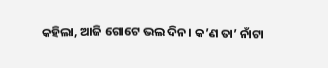କହିଲା, ଆଜି ଗୋଟେ ଭଲ ଦିନ। କ’ଣ ତା’ ନାଁଟା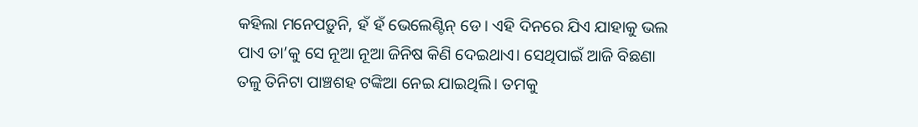କହିଲା ମନେପଡ଼ୁନି, ହଁ ହଁ ଭେଲେଣ୍ଟିନ୍‌ ଡେ। ଏହି ଦିନରେ ଯିଏ ଯାହାକୁ ଭଲ ପାଏ ତା’କୁ ସେ ନୂଆ ନୂଆ ଜିନିଷ କିଣି ଦେଇଥାଏ। ସେଥିପାଇଁ ଆଜି ବିଛଣା ତଳୁ ତିନିଟା ପାଞ୍ଚଶହ ଟଙ୍କିଆ ନେଇ ଯାଇଥିଲି। ତମକୁ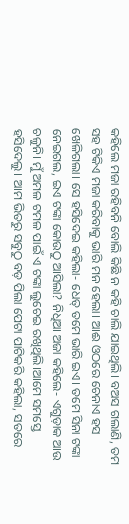କହିଲେ ମଜା ରହିବନି ବୋଲି କିଛି ନ କହି ଚାଲି ଯାଇଥିଲି। ବଅସ ଗଲାଣି, ତମ ସହ ଟିକିଏ ମଜା କରିବାକୁ ଭାରି ମନ ହେଲା। ଆଈ ଓଠରେ ଚେନାଏ ହସ ଖେଳିଗଲା। ସେ ହସିଦେଇ କହିଲା- ଧେତ୍‌ ତମେ ଭାରି ଇଏ। ତମେ ସିନା ଟଙ୍କା ନେଇଗଲ, ଇଏ ଟଙ୍କା କୋଉଠୁ ଆସିଲା? ନିଧିଆ ଅଜା କହିଲେ- ଏଗୁଡ଼ାକ ଆଉ ଚଳୁନି। ମୁଁ ଅମଳ ଟମଳ ପାଇଁ ଏ ଟଙ୍କା ଲୁଚେଇ ରଖିଥିଲି।ଆମେ ସମସ୍ତେ ହସିଦେଲୁ। ଆମ ଭିତରୁ ସବୁଠୁ ବଡ଼ ପିଲା ପେଟା ପାଟିକରି କହିଲା, ସତରେ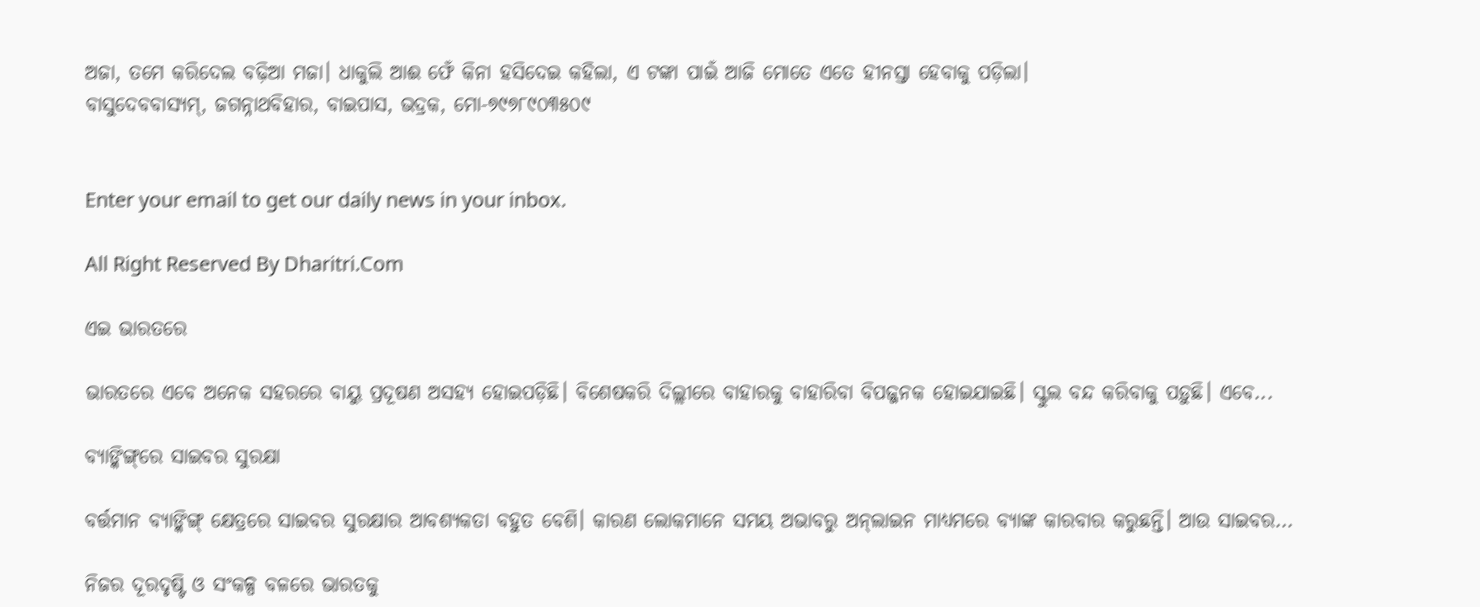ଅଜା, ତମେ କରିଦେଲ ବଢ଼ିଆ ମଜା। ଧାକୁଲି ଆଈ ଫେଁ କିନା ହସିଦେଇ କହିଲା, ଏ ଟଙ୍କା ପାଇଁ ଆଜି ମୋତେ ଏତେ ହୀନସ୍ତା ହେବାକୁ ପଡ଼ିଲା।
ବାସୁଦେବବାସ୍ୟମ୍‌, ଜଗନ୍ନାଥବିହାର, ବାଇପାସ, ଭଦ୍ରକ, ମୋ-୭୯୭୮୯୦୩୫୦୯


Enter your email to get our daily news in your inbox.

All Right Reserved By Dharitri.Com

ଏଇ ଭାରତରେ

ଭାରତରେ ଏବେ ଅନେକ ସହରରେ ବାୟୁ ପ୍ରଦୂଷଣ ଅସହ୍ୟ ହୋଇପଡ଼ିଛି। ବିଶେଷକରି ଦିଲ୍ଲୀରେ ବାହାରକୁ ବାହାରିବା ବିପଜ୍ଜନକ ହୋଇଯାଇଛି। ସ୍କୁଲ ବନ୍ଦ କରିବାକୁ ପଡ଼ୁଛି। ଏବେ...

ବ୍ୟାଙ୍କିଙ୍ଗ୍‌ରେ ସାଇବର ସୁରକ୍ଷା

ବର୍ତ୍ତମାନ ବ୍ୟାଙ୍କିଙ୍ଗ୍‌ କ୍ଷେତ୍ରରେ ସାଇବର ସୁରକ୍ଷାର ଆବଶ୍ୟକତା ବହୁତ ବେଶି। କାରଣ ଲୋକମାନେ ସମୟ ଅଭାବରୁ ଅନ୍‌ଲାଇନ ମାଧ୍ୟମରେ ବ୍ୟାଙ୍କ କାରବାର କରୁଛନ୍ତି। ଆଉ ସାଇବର...

ନିଜର ଦୂରଦୃଷ୍ଟି ଓ ସଂକଳ୍ପ ବଳରେ ଭାରତକୁ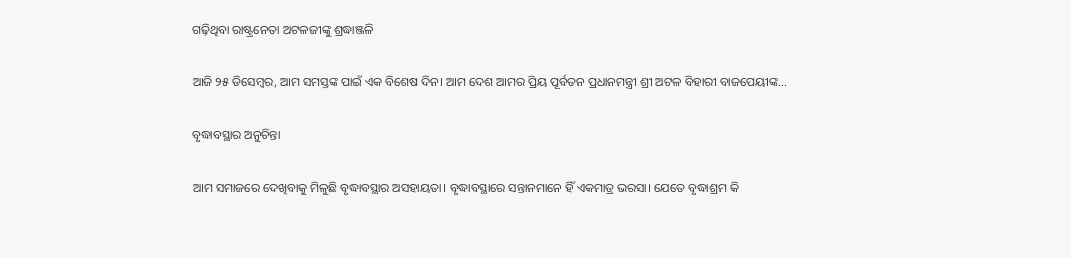ଗଢ଼ିଥିବା ରାଷ୍ଟ୍ରନେତା ଅଟଳଜୀଙ୍କୁ ଶ୍ରଦ୍ଧାଞ୍ଜଳି

ଆଜି ୨୫ ଡିସେମ୍ବର, ଆମ ସମସ୍ତଙ୍କ ପାଇଁ ଏକ ବିଶେଷ ଦିନ। ଆମ ଦେଶ ଆମର ପ୍ରିୟ ପୂର୍ବତନ ପ୍ରଧାନମନ୍ତ୍ରୀ ଶ୍ରୀ ଅଟଳ ବିହାରୀ ବାଜପେୟୀଙ୍କ...

ବୃଦ୍ଧାବସ୍ଥାର ଅନୁଚିନ୍ତା

ଆମ ସମାଜରେ ଦେଖିବାକୁ ମିଳୁଛି ବୃଦ୍ଧାବସ୍ଥାର ଅସହାୟତା। ବୃଦ୍ଧାବସ୍ଥାରେ ସନ୍ତାନମାନେ ହିଁ ଏକମାତ୍ର ଭରସା। ଯେତେ ବୃଦ୍ଧାଶ୍ରମ କି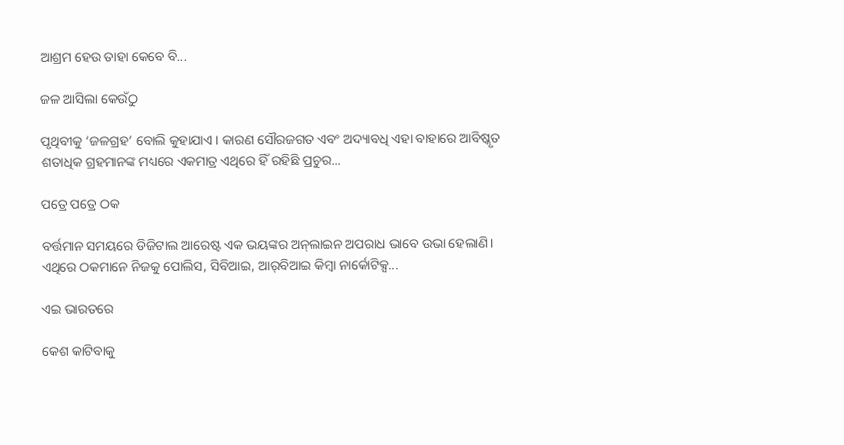ଆଶ୍ରମ ହେଉ ତାହା କେବେ ବି...

ଜଳ ଆସିଲା କେଉଁଠୁ

ପୃଥିବୀକୁ ‘ଜଳଗ୍ରହ’ ବୋଲି କୁହାଯାଏ। କାରଣ ସୌରଜଗତ ଏବଂ ଅଦ୍ୟାବଧି ଏହା ବାହାରେ ଆବିଷ୍କୃତ ଶତାଧିକ ଗ୍ରହମାନଙ୍କ ମଧ୍ୟରେ ଏକମାତ୍ର ଏଥିରେ ହିଁ ରହିଛି ପ୍ରଚୁର...

ପତ୍ରେ ପତ୍ରେ ଠକ

ବର୍ତ୍ତମାନ ସମୟରେ ଡିଜିଟାଲ ଆରେଷ୍ଟ ଏକ ଭୟଙ୍କର ଅନ୍‌ଲାଇନ ଅପରାଧ ଭାବେ ଉଭା ହେଲାଣି। ଏଥିରେ ଠକମାନେ ନିଜକୁ ପୋଲିସ, ସିବିଆଇ, ଆର୍‌ବିଆଇ କିମ୍ବା ନାର୍କୋଟିକ୍ସ...

ଏଇ ଭାରତରେ

କେଶ କାଟିବାକୁ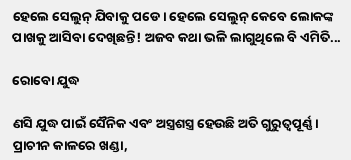ହେଲେ ସେଲୁନ୍‌ ଯିବାକୁ ପଡେ। ହେଲେ ସେଲୁନ୍‌ କେବେ ଲୋକଙ୍କ ପାଖକୁ ଆସିବା ଦେଖିଛନ୍ତି! ଅଜବ କଥା ଭଳି ଲାଗୁଥିଲେ ବି ଏମିତି...

ରୋବୋ ଯୁଦ୍ଧ

ଣସି ଯୁଦ୍ଧ ପାଇଁ ସୈନିକ ଏବଂ ଅସ୍ତ୍ରଶସ୍ତ୍ର ହେଉଛି ଅତି ଗୁରୁତ୍ୱପୂର୍ଣ୍ଣ। ପ୍ରାଚୀନ କାଳରେ ଖଣ୍ଡା,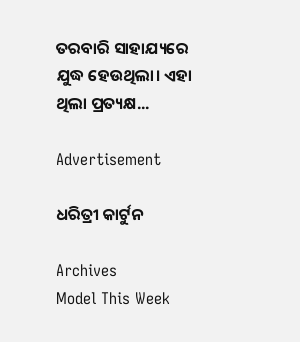ତରବାରି ସାହାଯ୍ୟରେ ଯୁଦ୍ଧ ହେଉଥିଲା। ଏହା ଥିଲା ପ୍ରତ୍ୟକ୍ଷ...

Advertisement

ଧରିତ୍ରୀ କାର୍ଟୁନ

Archives
Model This Week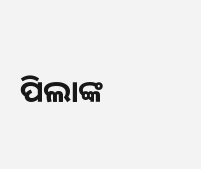ପିଲାଙ୍କ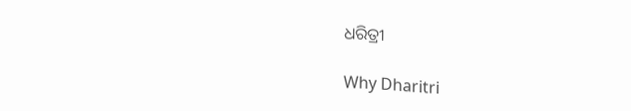ଧରିତ୍ରୀ

Why Dharitri